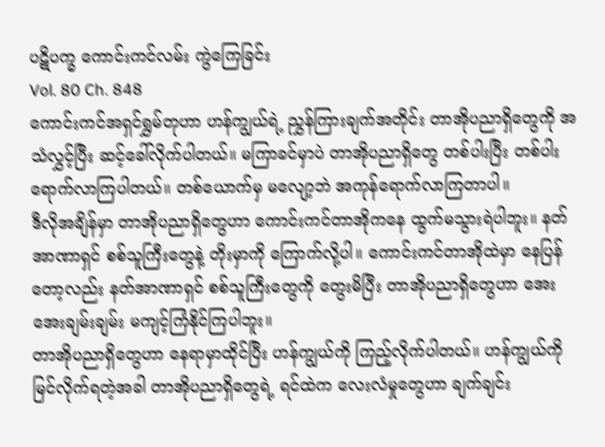ပဋိပက္ခ ကောင်းကင်လမ်း ကွဲကြေခြင်း
Vol. 80 Ch. 848
ကောင်းကင်အရှင်ရွှမ်တုဟာ ဟန်ကျွယ်ရဲ့ ညွှန်ကြားချက်အတိုင်း တာအိုပညာရှိတွေကို အသံလွှင့်ပြီး ဆင့်ခေါ်လိုက်ပါတယ်။ မကြာခင်မှာပဲ တာအိုပညာရှိတွေ တစ်ပါးပြီး တစ်ပါး ရောက်လာကြပါတယ်။ တစ်ယောက်မှ မလျော့ဘဲ အကုန်ရောက်လာကြတာပါ။
ဒီလိုအချိန်မှာ တာအိုပညာရှိတွေဟာ ကောင်းကင်တာအိုကနေ ထွက်မသွားရဲပါဘူး။ နတ်အာဏာရှင် စစ်သူကြီးတွေနဲ့ တိုးမှာကို ကြောက်လို့ပါ။ ကောင်းကင်တာအိုထဲမှာ နေပြန်တော့လည်း နတ်အာဏာရှင် စစ်သူကြီးတွေကို တွေးမိပြီး တာအိုပညာရှိတွေဟာ အေးအေးချမ်းချမ်း မကျင့်ကြံနိုင်ကြပါဘူး။
တာအိုပညာရှိတွေဟာ နေရာမှာထိုင်ပြီး ဟန်ကျွယ်ကို ကြည့်လိုက်ပါတယ်။ ဟန်ကျွယ်ကို မြင်လိုက်ရတဲ့အခါ တာအိုပညာရှိတွေရဲ့ ရင်ထဲက လေးလံမှုတွေဟာ ချက်ချင်း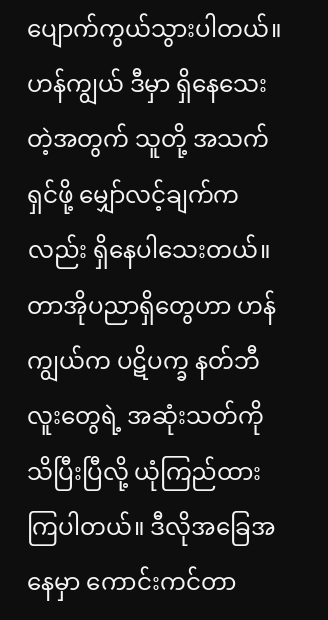ပျောက်ကွယ်သွားပါတယ်။ ဟန်ကျွယ် ဒီမှာ ရှိနေသေးတဲ့အတွက် သူတို့ အသက်ရှင်ဖို့ မျှော်လင့်ချက်ကလည်း ရှိနေပါသေးတယ်။
တာအိုပညာရှိတွေဟာ ဟန်ကျွယ်က ပဋိပက္ခ နတ်ဘီလူးတွေရဲ့ အဆုံးသတ်ကို သိပြီးပြီလို့ ယုံကြည်ထားကြပါတယ်။ ဒီလိုအခြေအနေမှာ ကောင်းကင်တာ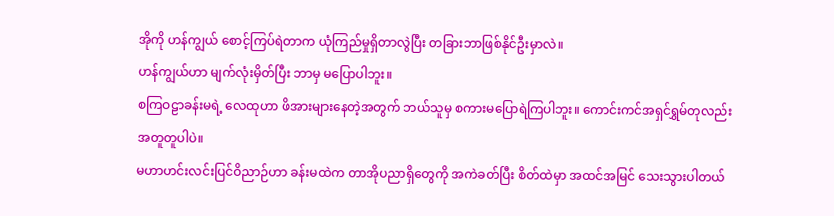အိုကို ဟန်ကျွယ် စောင့်ကြပ်ရဲတာက ယုံကြည်မှုရှိတာလွဲပြီး တခြားဘာဖြစ်နိုင်ဦးမှာလဲ။
ဟန်ကျွယ်ဟာ မျက်လုံးမှိတ်ပြီး ဘာမှ မပြောပါဘူး။
စကြဝဠာခန်းမရဲ့ လေထုဟာ ဖိအားများနေတဲ့အတွက် ဘယ်သူမှ စကားမပြောရဲကြပါဘူး။ ကောင်းကင်အရှင်ရွှမ်တုလည်း အတူတူပါပဲ။
မဟာဟင်းလင်းပြင်ဝိညာဉ်ဟာ ခန်းမထဲက တာအိုပညာရှိတွေကို အကဲခတ်ပြီး စိတ်ထဲမှာ အထင်အမြင် သေးသွားပါတယ်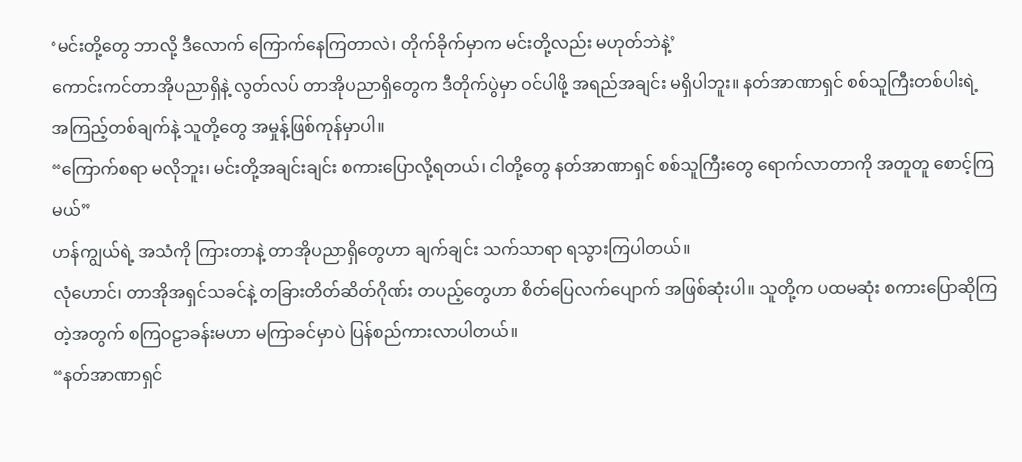‘မင်းတို့တွေ ဘာလို့ ဒီလောက် ကြောက်နေကြတာလဲ၊ တိုက်ခိုက်မှာက မင်းတို့လည်း မဟုတ်ဘဲနဲ့’
ကောင်းကင်တာအိုပညာရှိနဲ့ လွတ်လပ် တာအိုပညာရှိတွေက ဒီတိုက်ပွဲမှာ ဝင်ပါဖို့ အရည်အချင်း မရှိပါဘူး။ နတ်အာဏာရှင် စစ်သူကြီးတစ်ပါးရဲ့ အကြည့်တစ်ချက်နဲ့ သူတို့တွေ အမှုန့်ဖြစ်ကုန်မှာပါ။
“ကြောက်စရာ မလိုဘူး၊ မင်းတို့အချင်းချင်း စကားပြောလို့ရတယ်၊ ငါတို့တွေ နတ်အာဏာရှင် စစ်သူကြီးတွေ ရောက်လာတာကို အတူတူ စောင့်ကြမယ်”
ဟန်ကျွယ်ရဲ့ အသံကို ကြားတာနဲ့ တာအိုပညာရှိတွေဟာ ချက်ချင်း သက်သာရာ ရသွားကြပါတယ်။
လုံဟောင်၊ တာအိုအရှင်သခင်နဲ့ တခြားတိတ်ဆိတ်ဂိုဏ်း တပည့်တွေဟာ စိတ်ပြေလက်ပျောက် အဖြစ်ဆုံးပါ။ သူတို့က ပထမဆုံး စကားပြောဆိုကြတဲ့အတွက် စကြဝဠာခန်းမဟာ မကြာခင်မှာပဲ ပြန်စည်ကားလာပါတယ်။
“နတ်အာဏာရှင်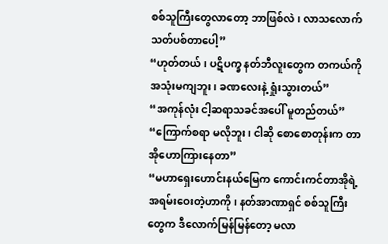စစ်သူကြီးတွေလာတော့ ဘာဖြစ်လဲ၊ လာသလောက် သတ်ပစ်တာပေါ့”
“ဟုတ်တယ်၊ ပဋိပက္ခ နတ်ဘီလူးတွေက တကယ်ကို အသုံးမကျဘူး၊ ခဏလေးနဲ့ ရှုံးသွားတယ်”
“အကုန်လုံး ငါ့ဆရာသခင်အပေါ် မူတည်တယ်”
“ကြောက်စရာ မလိုဘူး၊ ငါဆို စောစောတုန်းက တာအိုဟောကြားနေတာ”
“မဟာရှေးဟောင်းနယ်မြေက ကောင်းကင်တာအိုရဲ့ အရမ်းဝေးတဲ့ဟာကို၊ နတ်အာဏာရှင် စစ်သူကြီးတွေက ဒီလောက်မြန်မြန်တော့ မလာ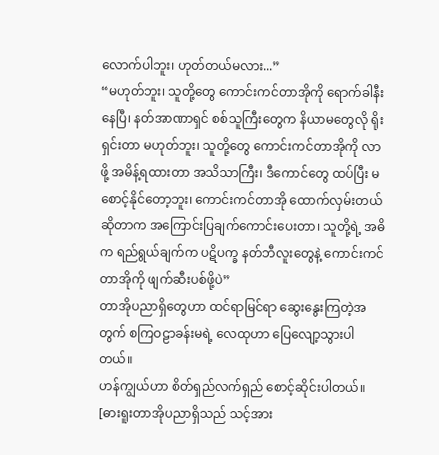လောက်ပါဘူး၊ ဟုတ်တယ်မလား...”
“မဟုတ်ဘူး၊ သူတို့တွေ ကောင်းကင်တာအိုကို ရောက်ခါနီးနေပြီ၊ နတ်အာဏာရှင် စစ်သူကြီးတွေက နိယာမတွေလို ရိုးရှင်းတာ မဟုတ်ဘူး၊ သူတို့တွေ ကောင်းကင်တာအိုကို လာဖို့ အမိန့်ရထားတာ အသိသာကြီး၊ ဒီကောင်တွေ ထပ်ပြီး မစောင့်နိုင်တော့ဘူး၊ ကောင်းကင်တာအို ထောက်လှမ်းတယ်ဆိုတာက အကြောင်းပြချက်ကောင်းပေးတာ၊ သူတို့ရဲ့ အဓိက ရည်ရွယ်ချက်က ပဋိပက္ခ နတ်ဘီလူးတွေနဲ့ ကောင်းကင်တာအိုကို ဖျက်ဆီးပစ်ဖို့ပဲ”
တာအိုပညာရှိတွေဟာ ထင်ရာမြင်ရာ ဆွေးနွေးကြတဲ့အတွက် စကြဝဠာခန်းမရဲ့ လေထုဟာ ပြေလျော့သွားပါတယ်။
ဟန်ကျွယ်ဟာ စိတ်ရှည်လက်ရှည် စောင့်ဆိုင်းပါတယ်။
[ဓားရူးတာအိုပညာရှိသည် သင့်အား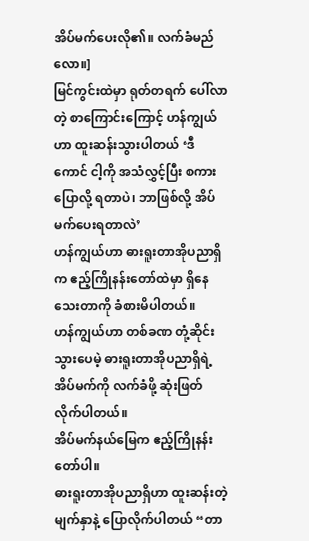အိပ်မက်ပေးလို၏။ လက်ခံမည်လော။]
မြင်ကွင်းထဲမှာ ရုတ်တရက် ပေါ်လာတဲ့ စာကြောင်းကြောင့် ဟန်ကျွယ်ဟာ ထူးဆန်းသွားပါတယ် ‘ဒီကောင် ငါ့ကို အသံလွှင့်ပြီး စကားပြောလို့ ရတာပဲ၊ ဘာဖြစ်လို့ အိပ်မက်ပေးရတာလဲ’
ဟန်ကျွယ်ဟာ ဓားရူးတာအိုပညာရှိက ဧည့်ကြိုနန်းတော်ထဲမှာ ရှိနေသေးတာကို ခံစားမိပါတယ်။
ဟန်ကျွယ်ဟာ တစ်ခဏ တုံ့ဆိုင်းသွားပေမဲ့ ဓားရူးတာအိုပညာရှိရဲ့ အိပ်မက်ကို လက်ခံဖို့ ဆုံးဖြတ်လိုက်ပါတယ်။
အိပ်မက်နယ်မြေက ဧည့်ကြိုနန်းတော်ပါ။
ဓားရူးတာအိုပညာရှိဟာ ထူးဆန်းတဲ့မျက်နှာနဲ့ ပြောလိုက်ပါတယ် “တာ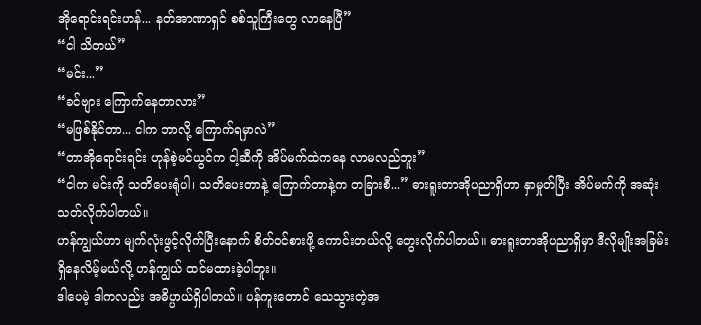အိုရောင်းရင်းဟန်... နတ်အာဏာရှင် စစ်သူကြီးတွေ လာနေပြီ”
“ငါ သိတယ်”
“မင်း...”
“ခင်ဗျား ကြောက်နေတာလား”
“မဖြစ်နိုင်တာ... ငါက ဘာလို့ ကြောက်ရမှာလဲ”
“တာအိုရောင်းရင်း ဟုန်စဲ့မင်ယွင်က ငါ့ဆီကို အိပ်မက်ထဲကနေ လာမလည်ဘူး”
“ငါက မင်းကို သတိပေးရုံပါ၊ သတိပေးတာနဲ့ ကြောက်တာနဲ့က တခြားစီ...” ဓားရူးတာအိုပညာရှိဟာ နှာမှုတ်ပြီး အိပ်မက်ကို အဆုံးသတ်လိုက်ပါတယ်။
ဟန်ကျွယ်ဟာ မျက်လုံးဖွင့်လိုက်ပြီးနောက် စိတ်ဝင်စားဖို့ ကောင်းတယ်လို့ တွေးလိုက်ပါတယ်။ ဓားရူးတာအိုပညာရှိမှာ ဒီလိုမျိုးအခြမ်း ရှိနေလိမ့်မယ်လို့ ဟန်ကျွယ် ထင်မထားခဲ့ပါဘူး။
ဒါပေမဲ့ ဒါကလည်း အဓိပ္ပာယ်ရှိပါတယ်။ ပန်ကူးတောင် သေသွားတဲ့အ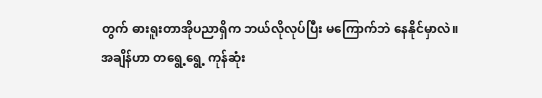တွက် ဓားရူးတာအိုပညာရှိက ဘယ်လိုလုပ်ပြီး မကြောက်ဘဲ နေနိုင်မှာလဲ။
အချိန်ဟာ တရွေ့ရွေ့ ကုန်ဆုံး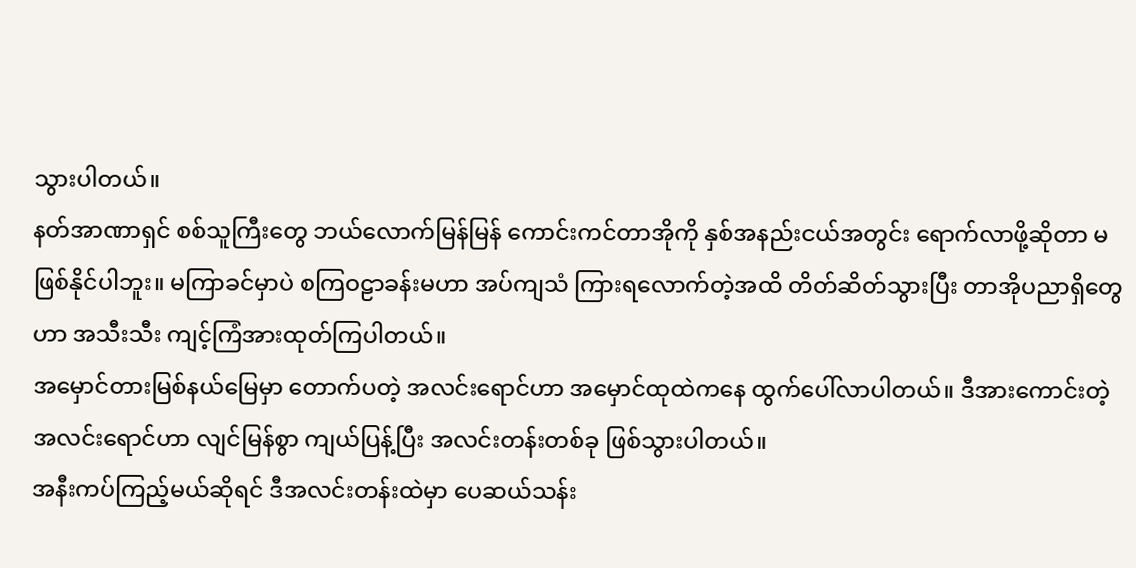သွားပါတယ်။
နတ်အာဏာရှင် စစ်သူကြီးတွေ ဘယ်လောက်မြန်မြန် ကောင်းကင်တာအိုကို နှစ်အနည်းငယ်အတွင်း ရောက်လာဖို့ဆိုတာ မဖြစ်နိုင်ပါဘူး။ မကြာခင်မှာပဲ စကြဝဠာခန်းမဟာ အပ်ကျသံ ကြားရလောက်တဲ့အထိ တိတ်ဆိတ်သွားပြီး တာအိုပညာရှိတွေဟာ အသီးသီး ကျင့်ကြံအားထုတ်ကြပါတယ်။
အမှောင်တားမြစ်နယ်မြေမှာ တောက်ပတဲ့ အလင်းရောင်ဟာ အမှောင်ထုထဲကနေ ထွက်ပေါ်လာပါတယ်။ ဒီအားကောင်းတဲ့ အလင်းရောင်ဟာ လျင်မြန်စွာ ကျယ်ပြန့်ပြီး အလင်းတန်းတစ်ခု ဖြစ်သွားပါတယ်။
အနီးကပ်ကြည့်မယ်ဆိုရင် ဒီအလင်းတန်းထဲမှာ ပေဆယ်သန်း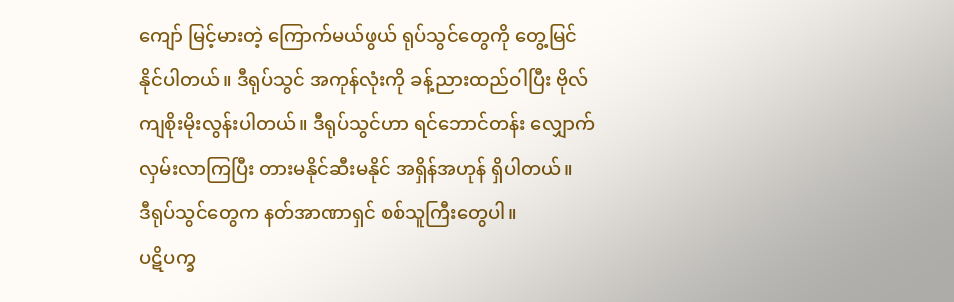ကျော် မြင့်မားတဲ့ ကြောက်မယ်ဖွယ် ရုပ်သွင်တွေကို တွေ့မြင်နိုင်ပါတယ်။ ဒီရုပ်သွင် အကုန်လုံးကို ခန့်ညားထည်ဝါပြီး ဗိုလ်ကျစိုးမိုးလွန်းပါတယ်။ ဒီရုပ်သွင်ဟာ ရင်ဘောင်တန်း လျှောက်လှမ်းလာကြပြီး တားမနိုင်ဆီးမနိုင် အရှိန်အဟုန် ရှိပါတယ်။
ဒီရုပ်သွင်တွေက နတ်အာဏာရှင် စစ်သူကြီးတွေပါ။
ပဋိပက္ခ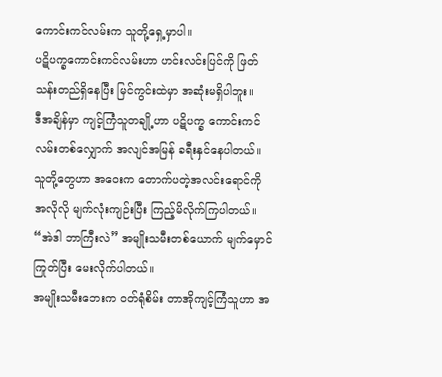ကောင်းကင်လမ်းက သူတို့ရှေ့မှာပါ။
ပဋိပက္ခကောင်းကင်လမ်းဟာ ဟင်းလင်းပြင်ကို ဖြတ်သန်းတည်ရှိနေပြီး မြင်ကွင်းထဲမှာ အဆုံးမရှိပါဘူး။
ဒီအချိန်မှာ ကျင့်ကြံသူတချို့ဟာ ပဋိပက္ခ ကောင်းကင်လမ်းတစ်လျှောက် အလျင်အမြန် ခရီးနှင်နေပါတယ်။ သူတို့တွေဟာ အဝေးက တောက်ပတဲ့အလင်းရောင်ကို အလိုလို မျက်လုံးကျဉ်းပြီး ကြည့်မိလိုက်ကြပါတယ်။
“အဲဒါ ဘာကြီးလဲ” အမျိုးသမီးတစ်ယောက် မျက်မှောင်ကြုတ်ပြီး မေးလိုက်ပါတယ်။
အမျိုးသမီးဘေးက ဝတ်ရုံစိမ်း တာအိုကျင့်ကြံသူဟာ အ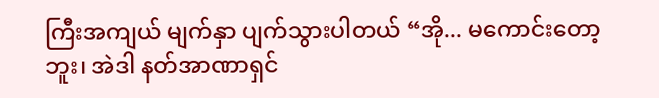ကြီးအကျယ် မျက်နှာ ပျက်သွားပါတယ် “အို... မကောင်းတော့ဘူး၊ အဲဒါ နတ်အာဏာရှင်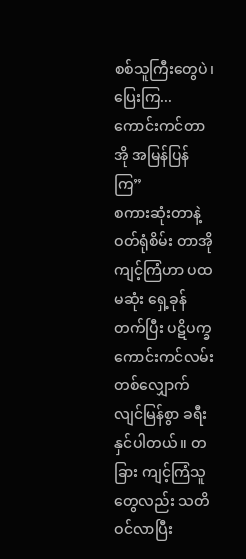စစ်သူကြီးတွေပဲ၊ ပြေးကြ... ကောင်းကင်တာအို အမြန်ပြန်ကြ”
စကားဆုံးတာနဲ့ ဝတ်ရုံစိမ်း တာအိုကျင့်ကြံဟာ ပထမဆုံး ရှေ့ခုန်တက်ပြီး ပဋိပက္ခ ကောင်းကင်လမ်းတစ်လျှောက် လျင်မြန်စွာ ခရီးနှင်ပါတယ်။ တခြား ကျင့်ကြံသူတွေလည်း သတိဝင်လာပြီး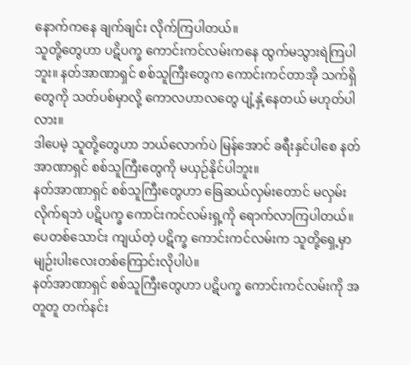နောက်ကနေ ချက်ချင်း လိုက်ကြပါတယ်။
သူတို့တွေဟာ ပဋိပက္ခ ကောင်းကင်လမ်းကနေ ထွက်မသွားရဲကြပါဘူး။ နတ်အာဏာရှင် စစ်သူကြီးတွေက ကောင်းကင်တာအို သက်ရှိတွေကို သတ်ပစ်မှာလို့ ကောလဟာလတွေ ပျံ့နှံ့နေတယ် မဟုတ်ပါလား။
ဒါပေမဲ့ သူတို့တွေဟာ ဘယ်လောက်ပဲ မြန်အောင် ခရီးနှင်ပါစေ နတ်အာဏာရှင် စစ်သူကြီးတွေကို မယှဉ်နိုင်ပါဘူး။
နတ်အာဏာရှင် စစ်သူကြီးတွေဟာ ခြေဆယ်လှမ်းတောင် မလှမ်းလိုက်ရဘဲ ပဋိပက္ခ ကောင်းကင်လမ်းရှ့ကို ရောက်လာကြပါတယ်။ ပေတစ်သောင်း ကျယ်တဲ့ ပဋိက္ခ ကောင်းကင်လမ်းက သူတို့ရှေ့မှာ မျဉ်းပါးလေးတစ်ကြောင်းလိုပါပဲ။
နတ်အာဏာရှင် စစ်သူကြီးတွေဟာ ပဋိပက္ခ ကောင်းကင်လမ်းကို အတူတူ တက်နင်း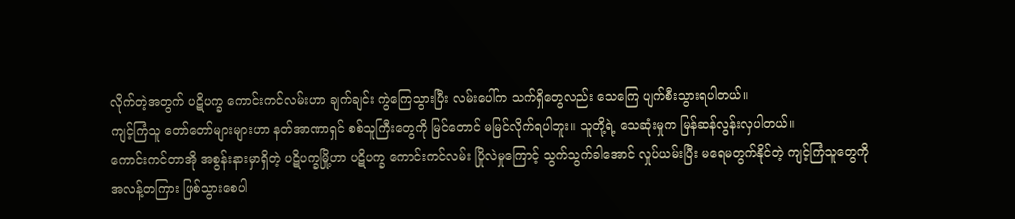လိုက်တဲ့အတွက် ပဋိပက္ခ ကောင်းကင်လမ်းဟာ ချက်ချင်း ကွဲကြေသွားပြီး လမ်းပေါ်က သက်ရှိတွေလည်း သေကြေ ပျက်စီးသွားရပါတယ်။
ကျင့်ကြံသူ တော်တော်များများဟာ နတ်အာဏာရှင် စစ်သူကြီးတွေကို မြင်တောင် မမြင်လိုက်ရပါဘူး။ သူတို့ရဲ့ သေဆုံးမှုက မြန်ဆန်လွန်းလှပါတယ်။
ကောင်းကင်တာအို အစွန်းနားမှာရှိတဲ့ ပဋိပက္ခမြို့ဟာ ပဋိပက္ခ ကောင်းကင်လမ်း ပြိုလဲမှုကြောင့် သွက်သွက်ခါအောင် လှုပ်ယမ်းပြီး မရေမတွက်နိုင်တဲ့ ကျင့်ကြံသူတွေကို အလန့်တကြား ဖြစ်သွားစေပါ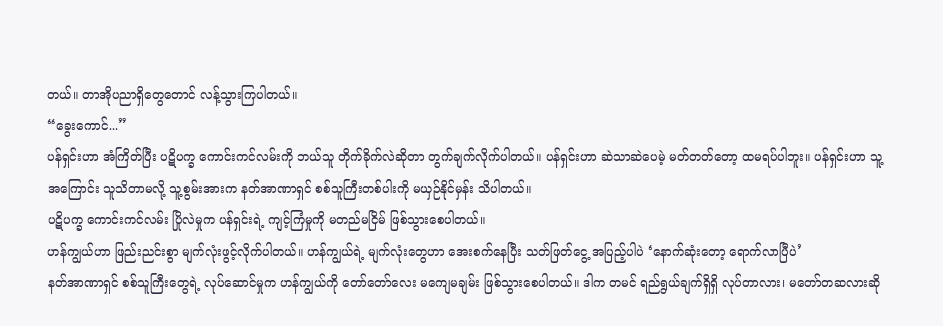တယ်။ တာအိုပညာရှိတွေတောင် လန့်သွားကြပါတယ်။
“ခွေးကောင်...”
ပန်ရှင်းဟာ အံကြိတ်ပြီး ပဋိပက္ခ ကောင်းကင်လမ်းကို ဘယ်သူ တိုက်ခိုက်လဲဆိုတာ တွက်ချက်လိုက်ပါတယ်။ ပန်ရှင်းဟာ ဆဲသာဆဲပေမဲ့ မတ်တတ်တော့ ထမရပ်ပါဘူး။ ပန်ရှင်းဟာ သူ့အကြောင်း သူသိတာမလို့ သူ့စွမ်းအားက နတ်အာဏာရှင် စစ်သူကြီးတစ်ပါးကို မယှဉ်နိုင်မှန်း သိပါတယ်။
ပဋိပက္ခ ကောင်းကင်လမ်း ပြိုလဲမှုက ပန်ရှင်းရဲ့ ကျင့်ကြံမှုကို မတည်မငြိမ် ဖြစ်သွားစေပါတယ်။
ဟန်ကျွယ်ဟာ ဖြည်းညင်းစွာ မျက်လုံးဖွင့်လိုက်ပါတယ်။ ဟန်ကျွယ်ရဲ့ မျက်လုံးတွေဟာ အေးစက်နေပြီး သတ်ဖြတ်ငွေ့ အပြည့်ပါပဲ ‘နောက်ဆုံးတော့ ရောက်လာပြီပဲ’
နတ်အာဏာရှင် စစ်သူကြီးတွေရဲ့ လုပ်ဆောင်မှုက ဟန်ကျွယ်ကို တော်တော်လေး မကျေမချမ်း ဖြစ်သွားစေပါတယ်။ ဒါက တမင် ရည်ရွယ်ချက်ရှိရှိ လုပ်တာလား၊ မတော်တဆလားဆို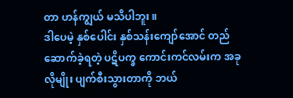တာ ဟန်ကျွယ် မသိပါဘူး။
ဒါပေမဲ့ နှစ်ပေါင်း နှစ်သန်းကျော်အောင် တည်ဆောက်ခဲ့ရတဲ့ ပဋိပက္ခ ကောင်းကင်လမ်းက အခုလိုမျိုး ပျက်စီးသွားတာကို ဘယ်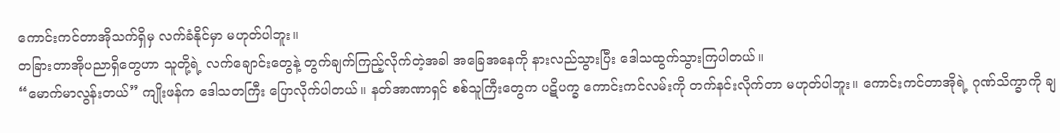ကောင်းကင်တာအိုသက်ရှိမှ လက်ခံနိုင်မှာ မဟုတ်ပါဘူး။
တခြားတာအိုပညာရှိတွေဟာ သူတို့ရဲ့ လက်ချောင်းတွေနဲ့ တွက်ချက်ကြည့်လိုက်တဲ့အခါ အခြေအနေကို နားလည်သွားပြီး ဒေါသထွက်သွားကြပါတယ်။
“မောက်မာလွန်းတယ်” ကျိုးဖန်က ဒေါသတကြီး ပြောလိုက်ပါတယ်။ နတ်အာဏာရှင် စစ်သူကြီးတွေက ပဋိပက္ခ ကောင်းကင်လမ်းကို တက်နင်းလိုက်တာ မဟုတ်ပါဘူး။ ကောင်းကင်တာအိုရဲ့ ဂုဏ်သိက္ခာကို ချ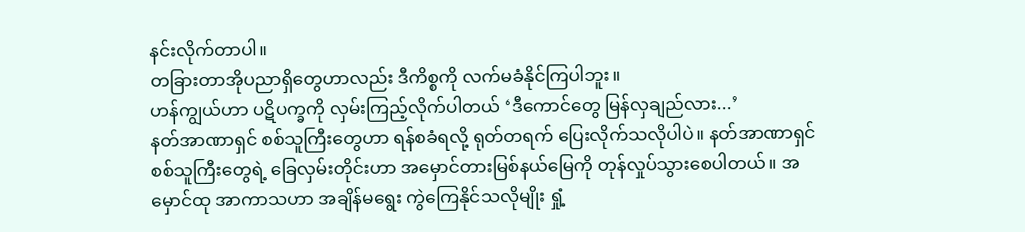နင်းလိုက်တာပါ။
တခြားတာအိုပညာရှိတွေဟာလည်း ဒီကိစ္စကို လက်မခံနိုင်ကြပါဘူး။
ဟန်ကျွယ်ဟာ ပဋိပက္ခကို လှမ်းကြည့်လိုက်ပါတယ် ‘ဒီကောင်တွေ မြန်လှချည်လား...’
နတ်အာဏာရှင် စစ်သူကြီးတွေဟာ ရန်စခံရလို့ ရုတ်တရက် ပြေးလိုက်သလိုပါပဲ။ နတ်အာဏာရှင် စစ်သူကြီးတွေရဲ့ ခြေလှမ်းတိုင်းဟာ အမှောင်တားမြစ်နယ်မြေကို တုန်လှုပ်သွားစေပါတယ်။ အမှောင်ထု အာကာသဟာ အချိန်မရွေး ကွဲကြေနိုင်သလိုမျိုး ရှုံ့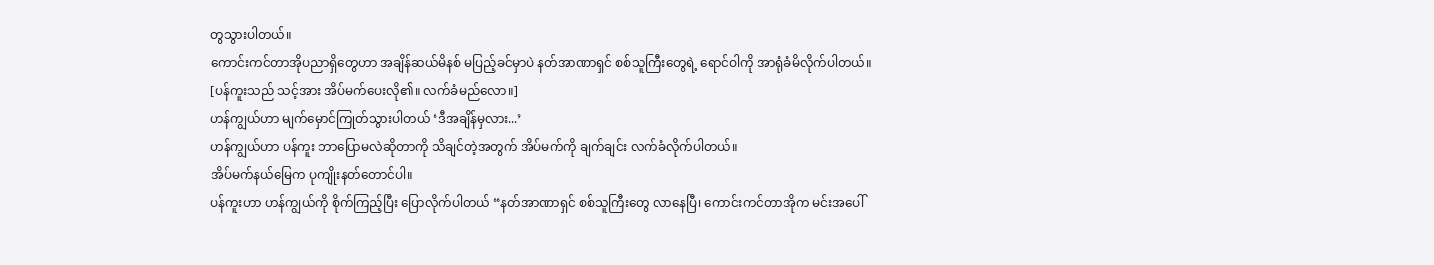တွသွားပါတယ်။
ကောင်းကင်တာအိုပညာရှိတွေဟာ အချိန်ဆယ်မိနစ် မပြည့်ခင်မှာပဲ နတ်အာဏာရှင် စစ်သူကြီးတွေရဲ့ ရောင်ဝါကို အာရုံခံမိလိုက်ပါတယ်။
[ပန်ကူးသည် သင့်အား အိပ်မက်ပေးလို၏။ လက်ခံမည်လော။]
ဟန်ကျွယ်ဟာ မျက်မှောင်ကြုတ်သွားပါတယ် ‘ဒီအချိန်မှလား...’
ဟန်ကျွယ်ဟာ ပန်ကူး ဘာပြောမလဲဆိုတာကို သိချင်တဲ့အတွက် အိပ်မက်ကို ချက်ချင်း လက်ခံလိုက်ပါတယ်။
အိပ်မက်နယ်မြေက ပုကျိုးနတ်တောင်ပါ။
ပန်ကူးဟာ ဟန်ကျွယ်ကို စိုက်ကြည့်ပြီး ပြောလိုက်ပါတယ် “နတ်အာဏာရှင် စစ်သူကြီးတွေ လာနေပြီ၊ ကောင်းကင်တာအိုက မင်းအပေါ်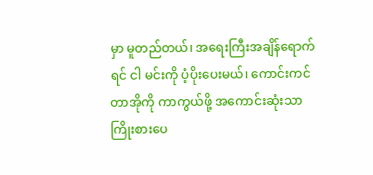မှာ မူတည်တယ်၊ အရေးကြီးအချိန်ရောက်ရင် ငါ မင်းကို ပံ့ပိုးပေးမယ်၊ ကောင်းကင်တာအိုကို ကာကွယ်ဖို့ အကောင်းဆုံးသာ ကြိုးစားပေ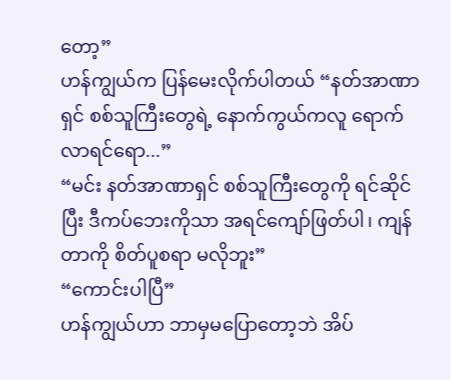တော့”
ဟန်ကျွယ်က ပြန်မေးလိုက်ပါတယ် “နတ်အာဏာရှင် စစ်သူကြီးတွေရဲ့ နောက်ကွယ်ကလူ ရောက်လာရင်ရော...”
“မင်း နတ်အာဏာရှင် စစ်သူကြီးတွေကို ရင်ဆိုင်ပြီး ဒီကပ်ဘေးကိုသာ အရင်ကျော်ဖြတ်ပါ၊ ကျန်တာကို စိတ်ပူစရာ မလိုဘူး”
“ကောင်းပါပြီ”
ဟန်ကျွယ်ဟာ ဘာမှမပြောတော့ဘဲ အိပ်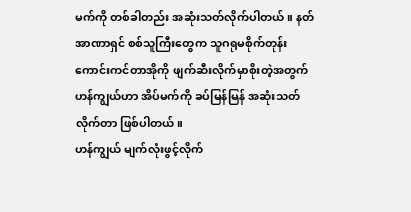မက်ကို တစ်ခါတည်း အဆုံးသတ်လိုက်ပါတယ်။ နတ်အာဏာရှင် စစ်သူကြီးတွေက သူဂရုမစိုက်တုန်း ကောင်းကင်တာအိုကို ဖျက်ဆီးလိုက်မှာစိုးတဲ့အတွက် ဟန်ကျွယ်ဟာ အိပ်မက်ကို ခပ်မြန်မြန် အဆုံးသတ်လိုက်တာ ဖြစ်ပါတယ်။
ဟန်ကျွယ် မျက်လုံးဖွင့်လိုက်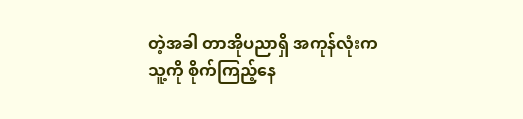တဲ့အခါ တာအိုပညာရှိ အကုန်လုံးက သူ့ကို စိုက်ကြည့်နေ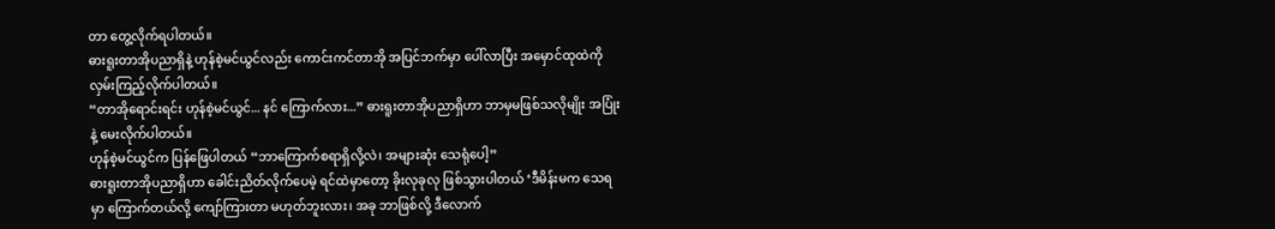တာ တွေ့လိုက်ရပါတယ်။
ဓားရူးတာအိုပညာရှိနဲ့ ဟုန်စဲ့မင်ယွင်လည်း ကောင်းကင်တာအို အပြင်ဘက်မှာ ပေါ်လာပြီး အမှောင်ထုထဲကို လှမ်းကြည့်လိုက်ပါတယ်။
“တာအိုရောင်းရင်း ဟုန်စဲ့မင်ယွင်... နင် ကြောက်လား...” ဓားရူးတာအိုပညာရှိဟာ ဘာမှမဖြစ်သလိုမျိုး အပြုံးနဲ့ မေးလိုက်ပါတယ်။
ဟုန်စဲ့မင်ယွင်က ပြန်ဖြေပါတယ် “ဘာကြောက်စရာရှိလို့လဲ၊ အများဆုံး သေရုံပေါ့”
ဓားရူးတာအိုပညာရှိဟာ ခေါင်းညိတ်လိုက်ပေမဲ့ ရင်ထဲမှာတော့ ခိုးလုခုလု ဖြစ်သွားပါတယ် ‘ဒီမိန်းမက သေရမှာ ကြောက်တယ်လို့ ကျော်ကြားတာ မဟုတ်ဘူးလား၊ အခု ဘာဖြစ်လို့ ဒီလောက်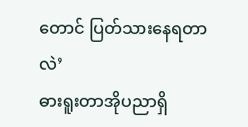တောင် ပြတ်သားနေရတာလဲ’
ဓားရူးတာအိုပညာရှိ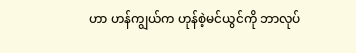ဟာ ဟန်ကျွယ်က ဟုန်စဲ့မင်ယွင်ကို ဘာလုပ်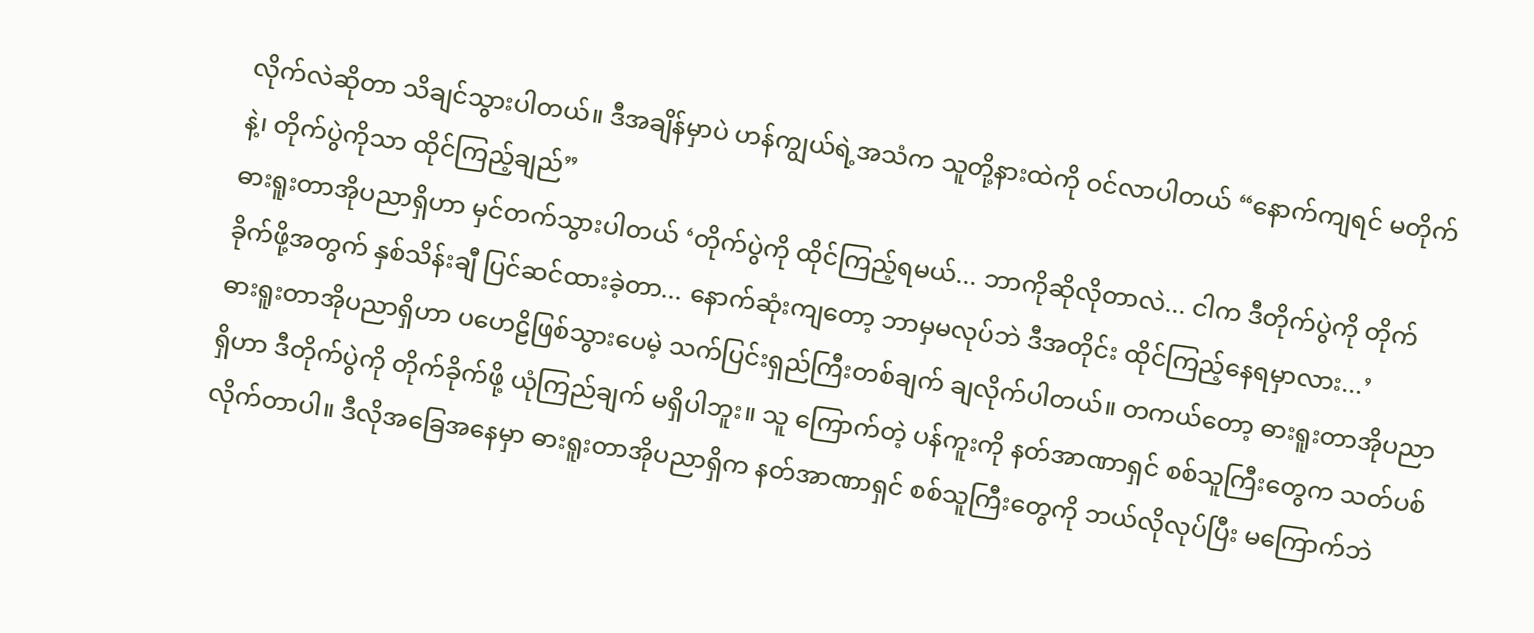လိုက်လဲဆိုတာ သိချင်သွားပါတယ်။ ဒီအချိန်မှာပဲ ဟန်ကျွယ်ရဲ့အသံက သူတို့နားထဲကို ဝင်လာပါတယ် “နောက်ကျရင် မတိုက်နဲ့၊ တိုက်ပွဲကိုသာ ထိုင်ကြည့်ချည်”
ဓားရူးတာအိုပညာရှိဟာ မှင်တက်သွားပါတယ် ‘တိုက်ပွဲကို ထိုင်ကြည့်ရမယ်... ဘာကိုဆိုလိုတာလဲ... ငါက ဒီတိုက်ပွဲကို တိုက်ခိုက်ဖို့အတွက် နှစ်သိန်းချီ ပြင်ဆင်ထားခဲ့တာ... နောက်ဆုံးကျတော့ ဘာမှမလုပ်ဘဲ ဒီအတိုင်း ထိုင်ကြည့်နေရမှာလား...’
ဓားရူးတာအိုပညာရှိဟာ ပဟေဠိဖြစ်သွားပေမဲ့ သက်ပြင်းရှည်ကြီးတစ်ချက် ချလိုက်ပါတယ်။ တကယ်တော့ ဓားရူးတာအိုပညာရှိဟာ ဒီတိုက်ပွဲကို တိုက်ခိုက်ဖို့ ယုံကြည်ချက် မရှိပါဘူး။ သူ ကြောက်တဲ့ ပန်ကူးကို နတ်အာဏာရှင် စစ်သူကြီးတွေက သတ်ပစ်လိုက်တာပါ။ ဒီလိုအခြေအနေမှာ ဓားရူးတာအိုပညာရှိက နတ်အာဏာရှင် စစ်သူကြီးတွေကို ဘယ်လိုလုပ်ပြီး မကြောက်ဘဲ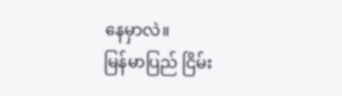နေမှာလဲ။
မြန်မာပြည် ငြိမ်း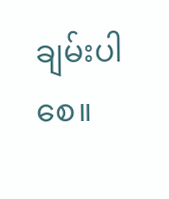ချမ်းပါစေ။